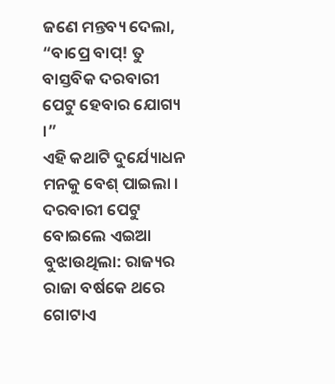ଜଣେ ମନ୍ତବ୍ୟ ଦେଲା, “ବାପ୍ରେ ବାପ୍! ତୁ ବାସ୍ତବିକ ଦରବାରୀ ପେଟୁ ହେବାର ଯୋଗ୍ୟ ।”
ଏହି କଥାଟି ଦୁର୍ଯ୍ୟୋଧନ ମନକୁ ବେଶ୍ ପାଇଲା ।
ଦରବାରୀ ପେଟୁ ବୋଇଲେ ଏଇଆ ବୁଝାଉଥିଲା: ରାଜ୍ୟର ରାଜା ବର୍ଷକେ ଥରେ ଗୋଟାଏ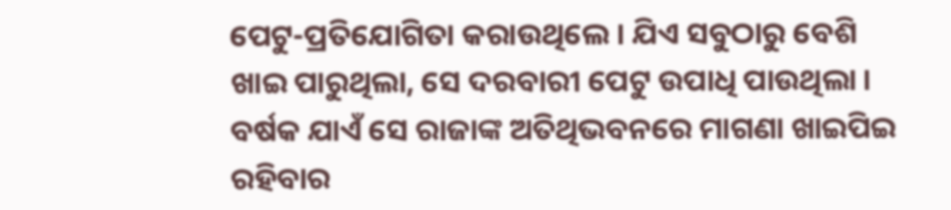ପେଟୁ-ପ୍ରତିଯୋଗିତା କରାଉଥିଲେ । ଯିଏ ସବୁଠାରୁ ବେଶି ଖାଇ ପାରୁଥିଲା, ସେ ଦରବାରୀ ପେଟୁ ଉପାଧି ପାଉଥିଲା । ବର୍ଷକ ଯାଏଁ ସେ ରାଜାଙ୍କ ଅତିଥିଭବନରେ ମାଗଣା ଖାଇପିଇ ରହିବାର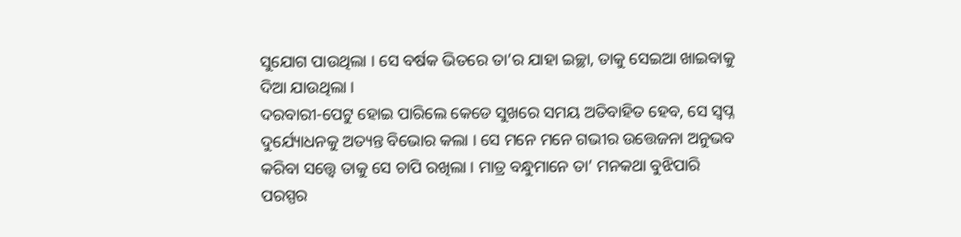ସୁଯୋଗ ପାଉଥିଲା । ସେ ବର୍ଷକ ଭିତରେ ତା’ର ଯାହା ଇଚ୍ଛା, ତାକୁ ସେଇଆ ଖାଇବାକୁ ଦିଆ ଯାଉଥିଲା ।
ଦରବାରୀ-ପେଟୁ ହୋଇ ପାରିଲେ କେଡେ ସୁଖରେ ସମୟ ଅତିବାହିତ ହେବ, ସେ ସ୍ୱପ୍ନ ଦୁର୍ଯ୍ୟୋଧନକୁ ଅତ୍ୟନ୍ତ ବିଭୋର କଲା । ସେ ମନେ ମନେ ଗଭୀର ଉତ୍ତେଜନା ଅନୁଭବ କରିବା ସତ୍ତ୍ୱେ ତାକୁ ସେ ଚାପି ରଖିଲା । ମାତ୍ର ବନ୍ଧୁମାନେ ତା’ ମନକଥା ବୁଝିପାରି ପରସ୍ପର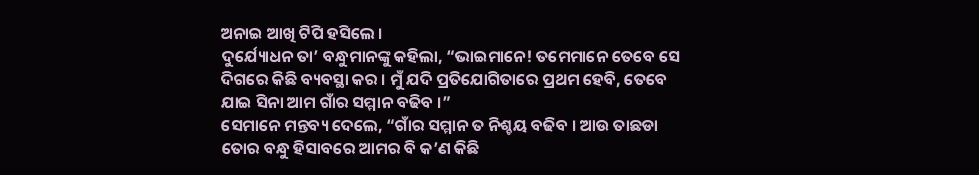ଅନାଇ ଆଖି ଟିପି ହସିଲେ ।
ଦୁର୍ଯ୍ୟୋଧନ ତା’ ବନ୍ଧୁମାନଙ୍କୁ କହିଲା, “ଭାଇମାନେ! ତମେମାନେ ତେବେ ସେ ଦିଗରେ କିଛି ବ୍ୟବସ୍ଥା କର । ମୁଁ ଯଦି ପ୍ରତିଯୋଗିତାରେ ପ୍ରଥମ ହେବି, ତେବେ ଯାଇ ସିନା ଆମ ଗାଁର ସମ୍ମାନ ବଢିବ ।”
ସେମାନେ ମନ୍ତବ୍ୟ ଦେଲେ, “ଗାଁର ସମ୍ମାନ ତ ନିଶ୍ଚୟ ବଢିବ । ଆଉ ତାଛଡା ତୋର ବନ୍ଧୁ ହିସାବରେ ଆମର ବି କ’ଣ କିଛି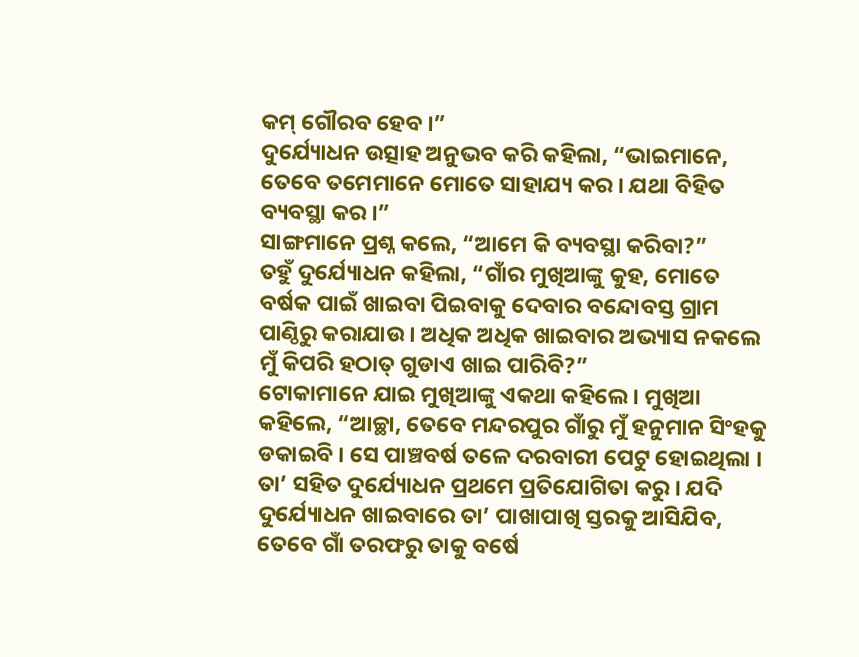କମ୍ ଗୌରବ ହେବ ।”
ଦୁର୍ଯ୍ୟୋଧନ ଉତ୍ସାହ ଅନୁଭବ କରି କହିଲା, “ଭାଇମାନେ, ତେବେ ତମେମାନେ ମୋତେ ସାହାଯ୍ୟ କର । ଯଥା ବିହିତ ବ୍ୟବସ୍ଥା କର ।”
ସାଙ୍ଗମାନେ ପ୍ରଶ୍ନ କଲେ, “ଆମେ କି ବ୍ୟବସ୍ଥା କରିବା?”
ତହୁଁ ଦୁର୍ଯ୍ୟୋଧନ କହିଲା, “ଗାଁର ମୁଖିଆଙ୍କୁ କୁହ, ମୋତେ ବର୍ଷକ ପାଇଁ ଖାଇବା ପିଇବାକୁ ଦେବାର ବନ୍ଦୋବସ୍ତ ଗ୍ରାମ ପାଣ୍ଠିରୁ କରାଯାଉ । ଅଧିକ ଅଧିକ ଖାଇବାର ଅଭ୍ୟାସ ନକଲେ ମୁଁ କିପରି ହଠାତ୍ ଗୁଡାଏ ଖାଇ ପାରିବି?”
ଟୋକାମାନେ ଯାଇ ମୁଖିଆଙ୍କୁ ଏକଥା କହିଲେ । ମୁଖିଆ କହିଲେ, “ଆଚ୍ଛା, ତେବେ ମନ୍ଦରପୁର ଗାଁରୁ ମୁଁ ହନୁମାନ ସିଂହକୁ ଡକାଇବି । ସେ ପାଞ୍ଚବର୍ଷ ତଳେ ଦରବାରୀ ପେଟୁ ହୋଇଥିଲା । ତା’ ସହିତ ଦୁର୍ଯ୍ୟୋଧନ ପ୍ରଥମେ ପ୍ରତିଯୋଗିତା କରୁ । ଯଦି ଦୁର୍ଯ୍ୟୋଧନ ଖାଇବାରେ ତା’ ପାଖାପାଖି ସ୍ତରକୁ ଆସିଯିବ, ତେବେ ଗାଁ ତରଫରୁ ତାକୁ ବର୍ଷେ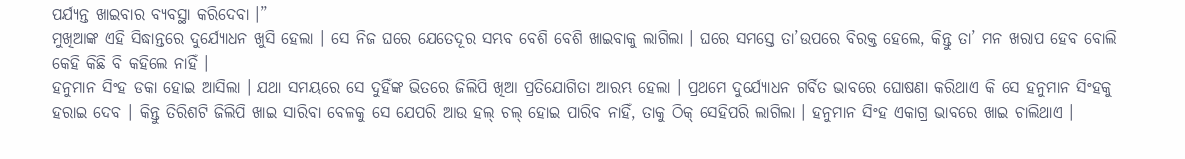ପର୍ଯ୍ୟନ୍ତ ଖାଇବାର ବ୍ୟବସ୍ଥା କରିଦେବା ।”
ମୁଖିଆଙ୍କ ଏହି ସିଦ୍ଧାନ୍ତରେ ଦୁର୍ଯ୍ୟୋଧନ ଖୁସି ହେଲା । ସେ ନିଜ ଘରେ ଯେତେଦୂର ସମ୍ଭବ ବେଶି ବେଶି ଖାଇବାକୁ ଲାଗିଲା । ଘରେ ସମସ୍ତେ ତା’ଉପରେ ବିରକ୍ତ ହେଲେ, କିନ୍ତୁ ତା’ ମନ ଖରାପ ହେବ ବୋଲି କେହି କିଛି ବି କହିଲେ ନାହିଁ ।
ହନୁମାନ ସିଂହ ଡକା ହୋଇ ଆସିଲା । ଯଥା ସମୟରେ ସେ ଦୁହିଁଙ୍କ ଭିତରେ ଜିଲିପି ଖିଆ ପ୍ରତିଯୋଗିତା ଆରମ୍ଭ ହେଲା । ପ୍ରଥମେ ଦୁର୍ଯ୍ୟୋଧନ ଗର୍ବିତ ଭାବରେ ଘୋଷଣା କରିଥାଏ କି ସେ ହନୁମାନ ସିଂହକୁ ହରାଇ ଦେବ । କିନ୍ତୁ ତିରିଶଟି ଜିଲିପି ଖାଇ ସାରିବା ବେଳକୁ ସେ ଯେପରି ଆଉ ହଲ୍ ଚଲ୍ ହୋଇ ପାରିବ ନାହିଁ, ତାକୁ ଠିକ୍ ସେହିପରି ଲାଗିଲା । ହନୁମାନ ସିଂହ ଏକାଗ୍ର ଭାବରେ ଖାଇ ଚାଲିଥାଏ ।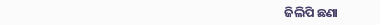ଜିଲିପି ଛଣା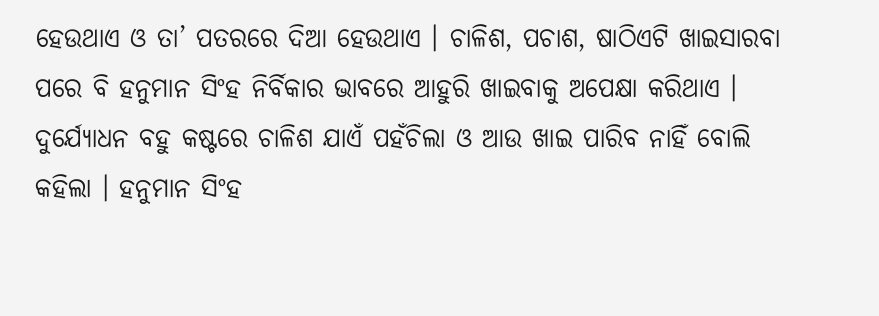ହେଉଥାଏ ଓ ତା’ ପତରରେ ଦିଆ ହେଉଥାଏ । ଚାଳିଶ, ପଚାଶ, ଷାଠିଏଟି ଖାଇସାରବା ପରେ ବି ହନୁମାନ ସିଂହ ନିର୍ବିକାର ଭାବରେ ଆହୁରି ଖାଇବାକୁ ଅପେକ୍ଷା କରିଥାଏ । ଦୁର୍ଯ୍ୟୋଧନ ବହୁ କଷ୍ଟରେ ଚାଳିଶ ଯାଏଁ ପହଁଚିଲା ଓ ଆଉ ଖାଇ ପାରିବ ନାହିଁ ବୋଲି କହିଲା । ହନୁମାନ ସିଂହ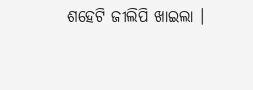ଶହେଟି ଜୀଲିପି ଖାଇଲା ।